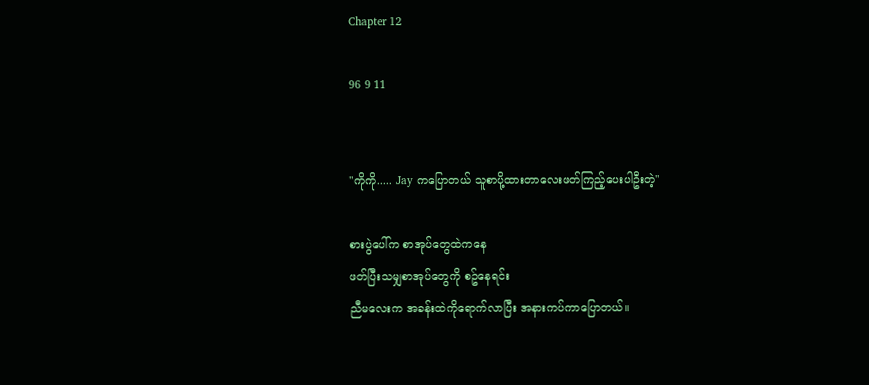Chapter 12

96 9 11


"ကိုကို..... Jay ကပြောတယ် သူစာပို့ထားတာလေးဖတ်ကြည့်ပေးပါဦးတဲ့"

စားပွဲပေါ်က စာအုပ်တွေထဲကနေ
ဖတ်ပြီးသမျှစာအုပ်တွေကို စဥ်နေရင်း
ညီမလေးက အခန်းထဲကိုရောက်လာပြီး အနားကပ်ကာပြောတယ်။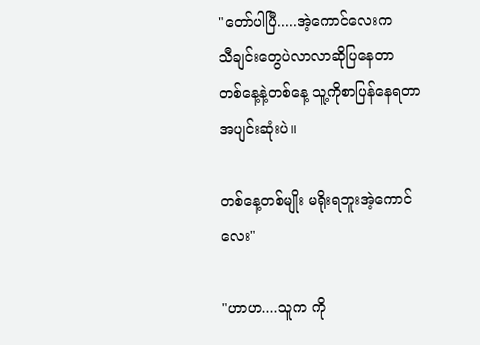"တော်ပါပြီ.....အဲ့ကောင်လေးက
သီချင်းတွေပဲလာလာဆိုပြနေတာ
တစ်နေ့နဲ့တစ်နေ့ သူ့ကိုစာပြန်နေရတာအပျင်းဆုံးပဲ။

တစ်နေ့တစ်မျိုး မရိုးရဘူးအဲ့ကောင်လေး"

"ဟာဟ....သူက ကို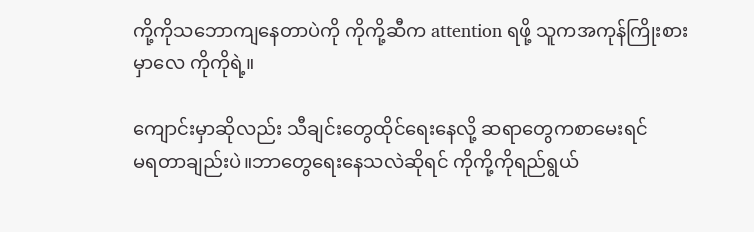ကို့ကိုသဘောကျနေတာပဲကို ကိုကို့ဆီက attention ရဖို့ သူကအကုန်ကြိုးစားမှာလေ ကိုကိုရဲ့။

ကျောင်းမှာဆိုလည်း သီချင်းတွေထိုင်ရေးနေလို့ ဆရာတွေကစာမေးရင်
မရတာချည်းပဲ။ဘာတွေရေးနေသလဲဆိုရင် ကိုကို့ကိုရည်ရွယ်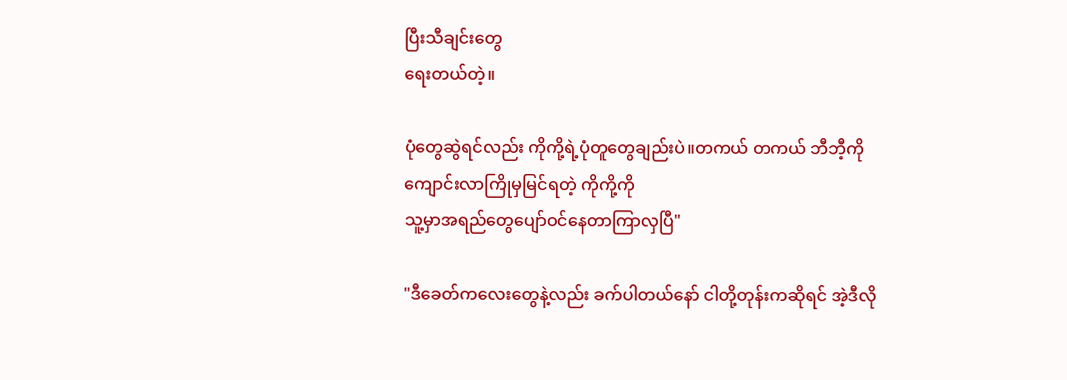ပြီးသီချင်းတွေ
ရေးတယ်တဲ့။

ပုံတွေဆွဲရင်လည်း ကိုကို့ရဲ့ပုံတူတွေချည်းပဲ။တကယ် တကယ် ဘီဘီ့ကို
ကျောင်းလာကြိုမှမြင်ရတဲ့ ကိုကို့ကို
သူ့မှာအရည်တွေပျော်ဝင်နေတာကြာလှပြီ"

"ဒီခေတ်ကလေးတွေနဲ့လည်း ခက်ပါတယ်နော် ငါတို့တုန်းကဆိုရင် အဲ့ဒီလို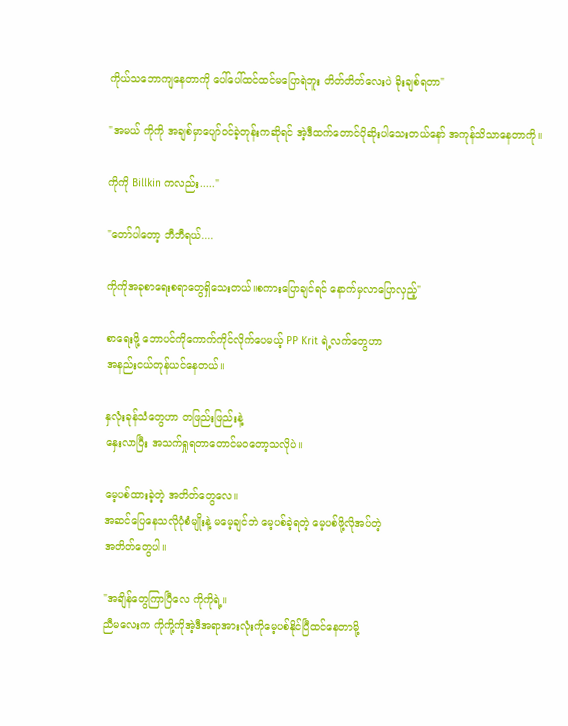ကိုယ်သဘောကျနေတာကို ပေါ်ပေါ်ထင်ထင်မပြောရဲဘူး တိတ်တိတ်လေးပဲ ခိုးချစ်ရတာ"

"အမယ် ကိုကို အချစ်မှာပျော်ဝင်ခဲ့တုန်းကဆိုရင် အဲ့ဒီထက်တောင်ပိုဆိုးပါသေးတယ်နော် အကုန်သိသာနေတာကို။

ကိုကို Billkin ကလည်း....."

"တော်ပါတော့ ဘီဘီရယ်....

ကိုကိုအခုစာရေးစရာတွေရှိသေးတယ်။စကားပြောချင်ရင် နောက်မှလာပြောလှည့်"

စာရေးဖို့ ဘောပင်ကိုကောက်ကိုင်လိုက်ပေမယ့် PP Krit ရဲ့လက်တွေဟာ
အနည်းငယ်တုန်ယင်နေတယ်။

နှလုံးခုန်သံတွေဟာ တဖြည်းဖြည်းနဲ့
နှေးလာပြီး အသက်ရှုရတာတောင်မဝတော့သလိုပဲ။

မေ့ပစ်ထားခဲ့တဲ့ အတိတ်တွေလေ။
အဆင်ပြေနေသလိုပုံစံမျိုးနဲ့ မမေ့ချင်ဘဲ မေ့ပစ်ခဲ့ရတဲ့ မေ့ပစ်ဖို့လိုအပ်တဲ့
အတိတ်တွေပါ။

"အချိန်တွေကြာပြီလေ ကိုကိုရဲ့။
ညီမလေးက ကိုကို့ကိုအဲ့ဒီအရာအားလုံးကိုမေ့ပစ်နိုင်ပြီထင်နေတာမို့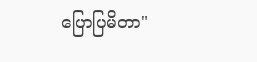ပြောပြမိတာ"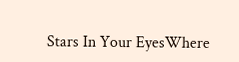Stars In Your EyesWhere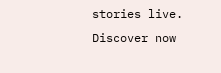stories live. Discover now